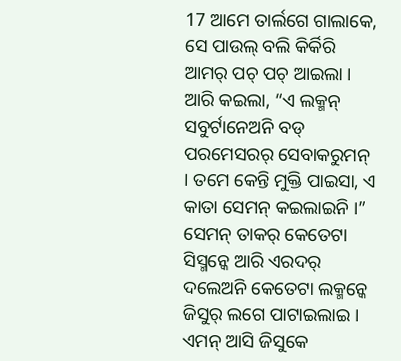17 ଆମେ ତାର୍ଲଗେ ଗାଲାକେ, ସେ ପାଉଲ୍ ବଲି କିର୍କିରି ଆମର୍ ପଚ୍ ପଚ୍ ଆଇଲା । ଆରି କଇଲା, “ଏ ଲକ୍ମନ୍ ସବୁର୍ଟାନେଅନି ବଡ୍ ପରମେସରର୍ ସେବାକରୁମନ୍ । ତମେ କେନ୍ତି ମୁକ୍ତି ପାଇସା, ଏ କାତା ସେମନ୍ କଇଲାଇନି ।”
ସେମନ୍ ତାକର୍ କେତେଟା ସିସ୍ମନ୍କେ ଆରି ଏରଦର୍ ଦଲେଅନି କେତେଟା ଲକ୍ମନ୍କେ ଜିସୁର୍ ଲଗେ ପାଟାଇଲାଇ । ଏମନ୍ ଆସି ଜିସୁକେ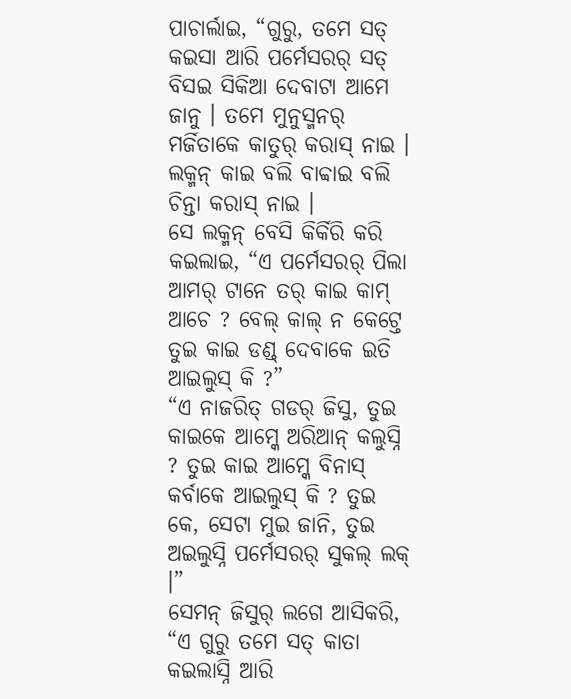ପାଚାର୍ଲାଇ, “ଗୁରୁ, ତମେ ସତ୍ କଇସା ଆରି ପର୍ମେସରର୍ ସତ୍ ବିସଇ ସିକିଆ ଦେବାଟା ଆମେ ଜାନୁ । ତମେ ମୁନୁସ୍ମନର୍ ମର୍ଜିତାକେ କାତୁର୍ କରାସ୍ ନାଇ । ଲକ୍ମନ୍ କାଇ ବଲି ବାବ୍ବାଇ ବଲି ଚିନ୍ତା କରାସ୍ ନାଇ ।
ସେ ଲକ୍ମନ୍ ବେସି କିର୍କିରି କରି କଇଲାଇ, “ଏ ପର୍ମେସରର୍ ପିଲା ଆମର୍ ଟାନେ ତର୍ କାଇ କାମ୍ ଆଚେ ? ବେଲ୍ କାଲ୍ ନ କେଟ୍ତେ ତୁଇ କାଇ ଡଣ୍ଡ୍ ଦେବାକେ ଇତି ଆଇଲୁସ୍ କି ?”
“ଏ ନାଜରିତ୍ ଗଡର୍ ଜିସୁ, ତୁଇ କାଇକେ ଆମ୍କେ ଅରିଆନ୍ କଲୁସ୍ନି ? ତୁଇ କାଇ ଆମ୍କେ ବିନାସ୍ କର୍ବାକେ ଆଇଲୁସ୍ କି ? ତୁଇ କେ, ସେଟା ମୁଇ ଜାନି, ତୁଇ ଅଇଲୁସ୍ନି ପର୍ମେସରର୍ ସୁକଲ୍ ଲକ୍ ।”
ସେମନ୍ ଜିସୁର୍ ଲଗେ ଆସିକରି, “ଏ ଗୁରୁ ତମେ ସତ୍ କାତା କଇଲାସ୍ନି ଆରି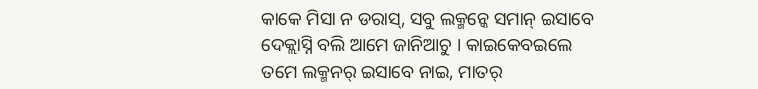କାକେ ମିସା ନ ଡରାସ୍, ସବୁ ଲକ୍ମନ୍କେ ସମାନ୍ ଇସାବେ ଦେକ୍ଲାସ୍ନି ବଲି ଆମେ ଜାନିଆଚୁ । କାଇକେବଇଲେ ତମେ ଲକ୍ମନର୍ ଇସାବେ ନାଇ, ମାତର୍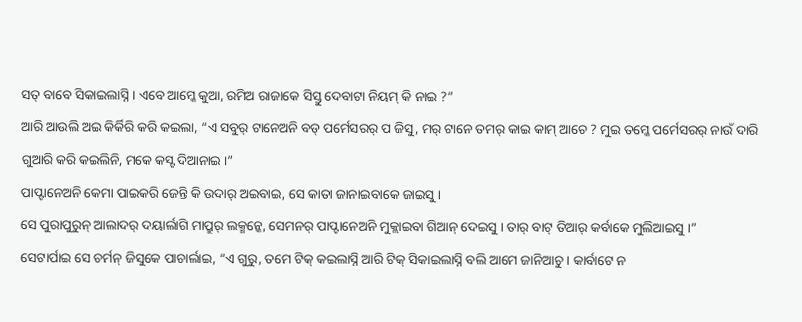ସତ୍ ବାବେ ସିକାଇଲାସ୍ନି । ଏବେ ଆମ୍କେ କୁଆ, ରମିଅ ରାଜାକେ ସିସ୍ତୁ ଦେବାଟା ନିୟମ୍ କି ନାଇ ?”
ଆରି ଆଉଲି ଅଇ କିର୍କିରି କରି କଇଲା, “ଏ ସବୁର୍ ଟାନେଅନି ବଡ୍ ପର୍ମେସରର୍ ପ ଜିସୁ, ମର୍ ଟାନେ ତମର୍ କାଇ କାମ୍ ଆଚେ ? ମୁଇ ତମ୍କେ ପର୍ମେସରର୍ ନାଉଁ ଦାରି ଗୁଆରି କରି କଇଲିନି, ମକେ କସ୍ଟ ଦିଆନାଇ ।”
ପାପ୍ଟାନେଅନି କେମା ପାଇକରି ଜେନ୍ତି କି ଉଦାର୍ ଅଇବାଇ, ସେ କାତା ଜାନାଇବାକେ ଜାଇସୁ ।
ସେ ପୁରାପୁରୁନ୍ ଆଲାଦର୍ ଦୟାର୍ଲାଗି ମାପ୍ରୁର୍ ଲକ୍ମନ୍କେ, ସେମନର୍ ପାପ୍ଟାନେଅନି ମୁକ୍ଲାଇବା ଗିଆନ୍ ଦେଇସୁ । ତାର୍ ବାଟ୍ ତିଆର୍ କର୍ବାକେ ମୁଲିଆଇସୁ ।”
ସେଟାର୍ପାଇ ସେ ଚର୍ମନ୍ ଜିସୁକେ ପାଚାର୍ଲାଇ, “ଏ ଗୁରୁ, ତମେ ଟିକ୍ କଇଲାସ୍ନି ଆରି ଟିକ୍ ସିକାଇଲାସ୍ନି ବଲି ଆମେ ଜାନିଆଚୁ । କାର୍ବାଟେ ନ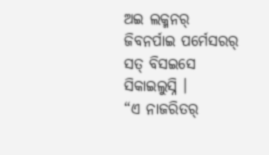ଅଇ ଲକ୍ମନର୍ ଜିବନର୍ପାଇ ପର୍ମେସରର୍ ସତ୍ ବିସଇସେ ସିକାଇଲୁସ୍ନି ।
“ଏ ନାଜରିତର୍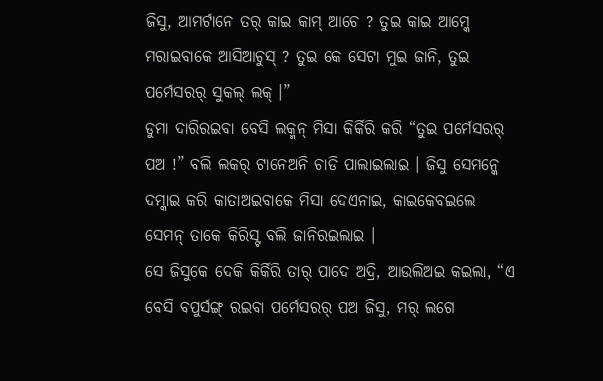ଜିସୁ, ଆମର୍ଟାନେ ତର୍ କାଇ କାମ୍ ଆଚେ ? ତୁଇ କାଇ ଆମ୍କେ ମରାଇବାକେ ଆସିଆଚୁସ୍ ? ତୁଇ କେ ସେଟା ମୁଇ ଜାନି, ତୁଇ ପର୍ମେସରର୍ ସୁକଲ୍ ଲକ୍ ।”
ଡୁମା ଦାରିରଇବା ବେସି ଲକ୍ମନ୍ ମିସା କିର୍କିରି କରି “ତୁଇ ପର୍ମେସରର୍ ପଅ !” ବଲି ଲକର୍ ଟାନେଅନି ଚାଡି ପାଲାଇଲାଇ । ଜିସୁ ସେମନ୍କେ ଦମ୍କାଇ କରି କାତାଅଇବାକେ ମିସା ଦେଏନାଇ, କାଇକେବଇଲେ ସେମନ୍ ତାକେ କିରିସ୍ଟ ବଲି ଜାନିରଇଲାଇ ।
ସେ ଜିସୁକେ ଦେକି କିର୍କିରି ତାର୍ ପାଦେ ଅଦ୍ରି, ଆଉଲିଅଇ କଇଲା, “ଏ ବେସି ବପୁର୍ସଙ୍ଗ୍ ରଇବା ପର୍ମେସରର୍ ପଅ ଜିସୁ, ମର୍ ଲଗେ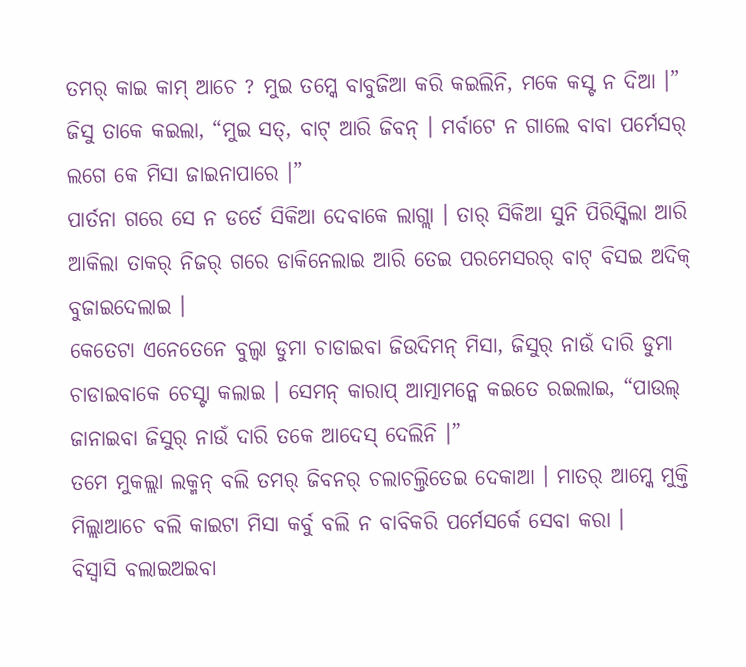ତମର୍ କାଇ କାମ୍ ଆଚେ ? ମୁଇ ତମ୍କେ ବାବୁଜିଆ କରି କଇଲିନି, ମକେ କସ୍ଟ ନ ଦିଆ ।”
ଜିସୁ ତାକେ କଇଲା, “ମୁଇ ସତ୍, ବାଟ୍ ଆରି ଜିବନ୍ । ମର୍ବାଟେ ନ ଗାଲେ ବାବା ପର୍ମେସର୍ ଲଗେ କେ ମିସା ଜାଇନାପାରେ ।”
ପାର୍ତନା ଗରେ ସେ ନ ଡର୍ତେ ସିକିଆ ଦେବାକେ ଲାଗ୍ଲା । ତାର୍ ସିକିଆ ସୁନି ପିରିସ୍କିଲା ଆରି ଆକିଲା ତାକର୍ ନିଜର୍ ଗରେ ଡାକିନେଲାଇ ଆରି ତେଇ ପରମେସରର୍ ବାଟ୍ ବିସଇ ଅଦିକ୍ ବୁଜାଇଦେଲାଇ ।
କେତେଟା ଏନେତେନେ ବୁଲ୍ବା ଡୁମା ଚାଡାଇବା ଜିଉଦିମନ୍ ମିସା, ଜିସୁର୍ ନାଉଁ ଦାରି ଡୁମା ଚାଡାଇବାକେ ଚେସ୍ଟା କଲାଇ । ସେମନ୍ କାରାପ୍ ଆତ୍ମାମନ୍କେ କଇତେ ରଇଲାଇ, “ପାଉଲ୍ ଜାନାଇବା ଜିସୁର୍ ନାଉଁ ଦାରି ତକେ ଆଦେସ୍ ଦେଲିନି ।”
ତମେ ମୁକଲ୍ଲା ଲକ୍ମନ୍ ବଲି ତମର୍ ଜିବନର୍ ଚଲାଚଲ୍ତିତେଇ ଦେକାଆ । ମାତର୍ ଆମ୍କେ ମୁକ୍ତି ମିଲ୍ଲାଆଚେ ବଲି କାଇଟା ମିସା କର୍ବୁ ବଲି ନ ବାବିକରି ପର୍ମେସର୍କେ ସେବା କରା ।
ବିସ୍ବାସି ବଲାଇଅଇବା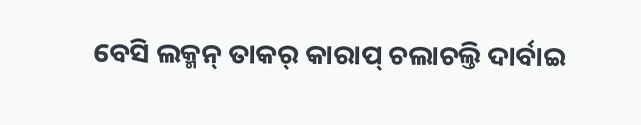ବେସି ଲକ୍ମନ୍ ତାକର୍ କାରାପ୍ ଚଲାଚଲ୍ତି ଦାର୍ବାଇ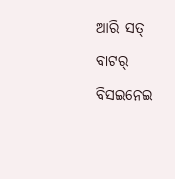ଆରି ସତ୍ ବାଟର୍ ବିସଇନେଇ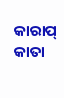କାରାପ୍ କାତା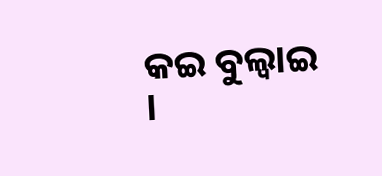କଇ ବୁଲ୍ବାଇ ।